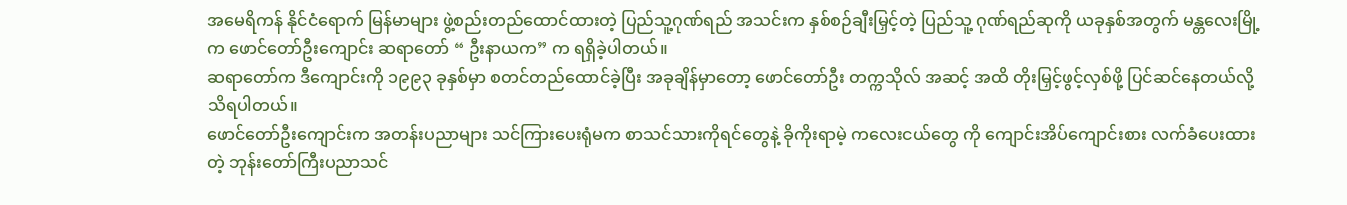အမေရိကန် နိုင်ငံရောက် မြန်မာများ ဖွဲ့စည်းတည်ထောင်ထားတဲ့ ပြည်သူ့ဂုဏ်ရည် အသင်းက နှစ်စဉ်ချီးမြှင့်တဲ့ ပြည်သူ့ ဂုဏ်ရည်ဆုကို ယခုနှစ်အတွက် မန္တလေးမြို့က ဖောင်တော်ဦးကျောင်း ဆရာတော် “ ဦးနာယက” က ရရှိခဲ့ပါတယ်။
ဆရာတော်က ဒီကျောင်းကို ၁၉၉၃ ခုနှစ်မှာ စတင်တည်ထောင်ခဲ့ပြီး အခုချိန်မှာတော့ ဖောင်တော်ဦး တက္ကသိုလ် အဆင့် အထိ တိုးမြှင့်ဖွင့်လှစ်ဖို့ ပြင်ဆင်နေတယ်လို့ သိရပါတယ်။
ဖောင်တော်ဦးကျောင်းက အတန်းပညာများ သင်ကြားပေးရုံမက စာသင်သားကိုရင်တွေနဲ့ ခိုကိုးရာမဲ့ ကလေးငယ်တွေ ကို ကျောင်းအိပ်ကျောင်းစား လက်ခံပေးထားတဲ့ ဘုန်းတော်ကြီးပညာသင်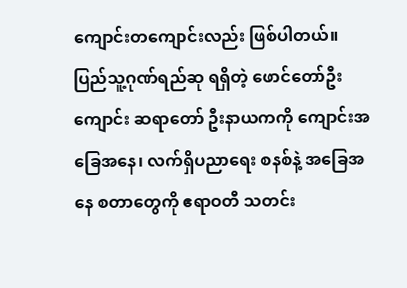ကျောင်းတကျောင်းလည်း ဖြစ်ပါတယ်။
ပြည်သူ့ဂုဏ်ရည်ဆု ရရှိတဲ့ ဖောင်တော်ဦးကျောင်း ဆရာတော် ဦးနာယကကို ကျောင်းအခြေအနေ၊ လက်ရှိပညာရေး စနစ်နဲ့ အခြေအနေ စတာတွေကို ဧရာဝတီ သတင်း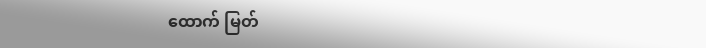ထောက် မြတ်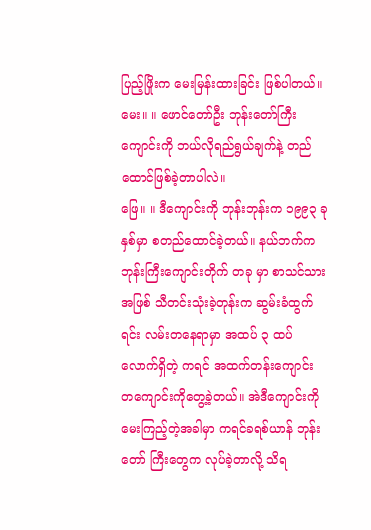ပြည့်ဖြိုးက မေးမြန်းထားခြင်း ဖြစ်ပါတယ်။
မေး။ ။ ဖောင်တော်ဦး ဘုန်းတော်ကြီးကျောင်းကို ဘယ်လိုရည်ရွယ်ချက်နဲ့ တည်ထောင်ဖြစ်ခဲ့တာပါလဲ။
ဖြေ။ ။ ဒီကျောင်းကို ဘုန်းဘုန်းက ၁၉၉၃ ခုနှစ်မှာ စတည်ထောင်ခဲ့တယ်။ နယ်ဘက်က ဘုန်းကြီးကျောင်းတိုက် တခု မှာ စာသင်သားအဖြစ် သီတင်းသုံးခဲ့တုန်းက ဆွမ်းခံထွက်ရင်း လမ်းတနေရာမှာ အထပ် ၃ ထပ်လောက်ရှိတဲ့ ကရင် အထက်တန်းကျောင်း တကျောင်းကိုတွေ့ခဲ့တယ်။ အဲဒီကျောင်းကို မေးကြည့်တဲ့အခါမှာ ကရင်ခရစ်ယာန် ဘုန်းတော် ကြီးတွေက လုပ်ခဲ့တာလို့ သိရ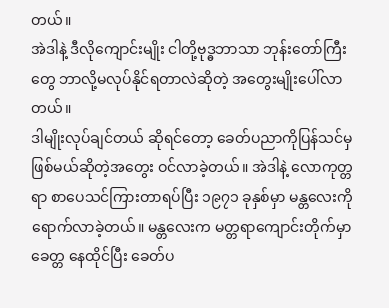တယ်။
အဲဒါနဲ့ ဒီလိုကျောင်းမျိုး ငါတို့ဗုဒ္ဓဘာသာ ဘုန်းတော်ကြီးတွေ ဘာလို့မလုပ်နိုင်ရတာလဲဆိုတဲ့ အတွေးမျိုးပေါ်လာတယ်။
ဒါမျိုးလုပ်ချင်တယ် ဆိုရင်တော့ ခေတ်ပညာကိုပြန်သင်မှ ဖြစ်မယ်ဆိုတဲ့အတွေး ဝင်လာခဲ့တယ်။ အဲဒါနဲ့ လောကုတ္တရာ စာပေသင်ကြားတာရပ်ပြီး ၁၉၇၁ ခုနှစ်မှာ မန္တလေးကို ရောက်လာခဲ့တယ်။ မန္တလေးက မတ္တရာကျောင်းတိုက်မှာ
ခေတ္တ နေထိုင်ပြီး ခေတ်ပ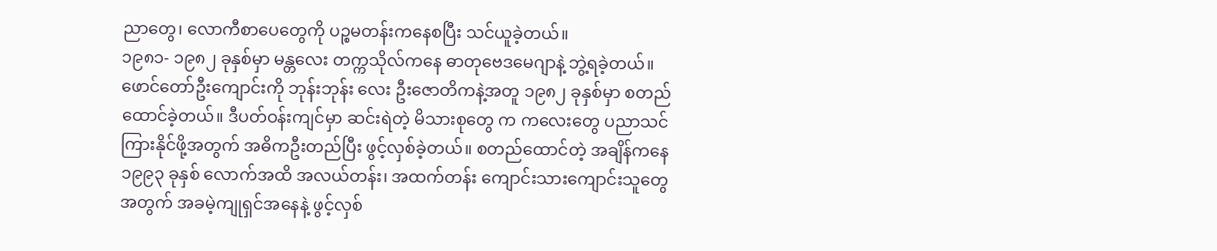ညာတွေ၊ လောကီစာပေတွေကို ပဉ္စမတန်းကနေစပြီး သင်ယူခဲ့တယ်။
၁၉၈၁- ၁၉၈၂ ခုနှစ်မှာ မန္တလေး တက္ကသိုလ်ကနေ ဓာတုဗေဒမေဂျာနဲ့ ဘွဲ့ရခဲ့တယ်။ ဖောင်တော်ဦးကျောင်းကို ဘုန်းဘုန်း လေး ဦးဇောတိကနဲ့အတူ ၁၉၈၂ ခုနှစ်မှာ စတည်ထောင်ခဲ့တယ်။ ဒီပတ်ဝန်းကျင်မှာ ဆင်းရဲတဲ့ မိသားစုတွေ က ကလေးတွေ ပညာသင်ကြားနိုင်ဖို့အတွက် အဓိကဦးတည်ပြီး ဖွင့်လှစ်ခဲ့တယ်။ စတည်ထောင်တဲ့ အချိန်ကနေ ၁၉၉၃ ခုနှစ် လောက်အထိ အလယ်တန်း၊ အထက်တန်း ကျောင်းသားကျောင်းသူတွေအတွက် အခမဲ့ကျုရှင်အနေနဲ့ ဖွင့်လှစ်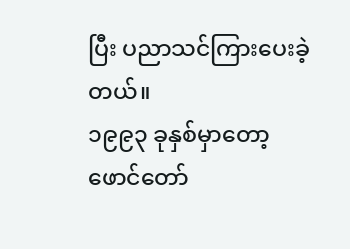ပြီး ပညာသင်ကြားပေးခဲ့တယ်။
၁၉၉၃ ခုနှစ်မှာတော့ ဖောင်တော်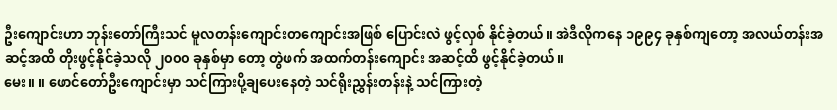ဦးကျောင်းဟာ ဘုန်းတော်ကြီးသင် မူလတန်းကျောင်းတကျောင်းအဖြစ် ပြောင်းလဲ ဖွင့်လှစ် နိုင်ခဲ့တယ်။ အဲဒီလိုကနေ ၁၉၉၄ ခုနှစ်ကျတော့ အလယ်တန်းအဆင့်အထိ တိုးဖွင့်နိုင်ခဲ့သလို ၂၀၀၀ ခုနှစ်မှာ တော့ တွဲဖက် အထက်တန်းကျောင်း အဆင့်ထိ ဖွင့်နိုင်ခဲ့တယ်။
မေး။ ။ ဖောင်တော်ဦးကျောင်းမှာ သင်ကြားပို့ချပေးနေတဲ့ သင်ရိုးညွှန်းတန်းနဲ့ သင်ကြားတဲ့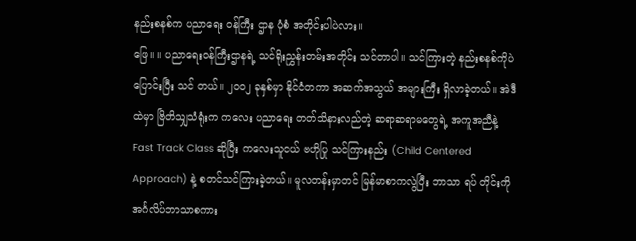နည်းစနစ်က ပညာရေး ဝန်ကြီး ဌာန ပုံစံ အတိုင်းပါပဲလား။
ဖြေ။ ။ ပညာရေးဝန်ကြီးဌာနရဲ့ သင်ရိုးညွှန်းတမ်းအတိုင်း သင်တာပါ။ သင်ကြားတဲ့ နည်းစနစ်ကိုပဲ ပြောင်းပြီး သင် တယ်။ ၂၀၀၂ ခုနှစ်မှာ နိုင်ငံတကာ အဆက်အသွယ် အများကြီး ရှိလာခဲ့တယ်။ အဲဒီထဲမှာ ဗြိတိသျှသံရုံးက ကလေး ပညာရေး တတ်သိနားလည်တဲ့ ဆရာဆရာမတွေရဲ့ အကူအညီနဲ့ Fast Track Class ဆိုပြီး ကလေးသူငယ် ဗဟိုပြု သင်ကြားနည်း (Child Centered Approach) နဲ့ စတင်သင်ကြားခဲ့တယ်။ မူလတန်းမှာတင် မြန်မာစာကလွဲပြီး ဘာသာ ရပ် တိုင်းကို အင်္ဂလိပ်ဘာသာစကား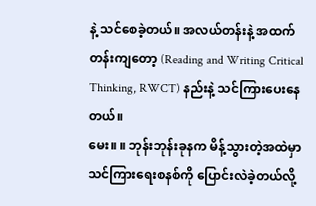နဲ့ သင်စေခဲ့တယ်။ အလယ်တန်းနဲ့ အထက်တန်းကျတော့ (Reading and Writing Critical Thinking, RWCT) နည်းနဲ့ သင်ကြားပေးနေတယ်။
မေး။ ။ ဘုန်းဘုန်းခုနက မိန့်သွားတဲ့အထဲမှာ သင်ကြားရေးစနစ်ကို ပြောင်းလဲခဲ့တယ်လို့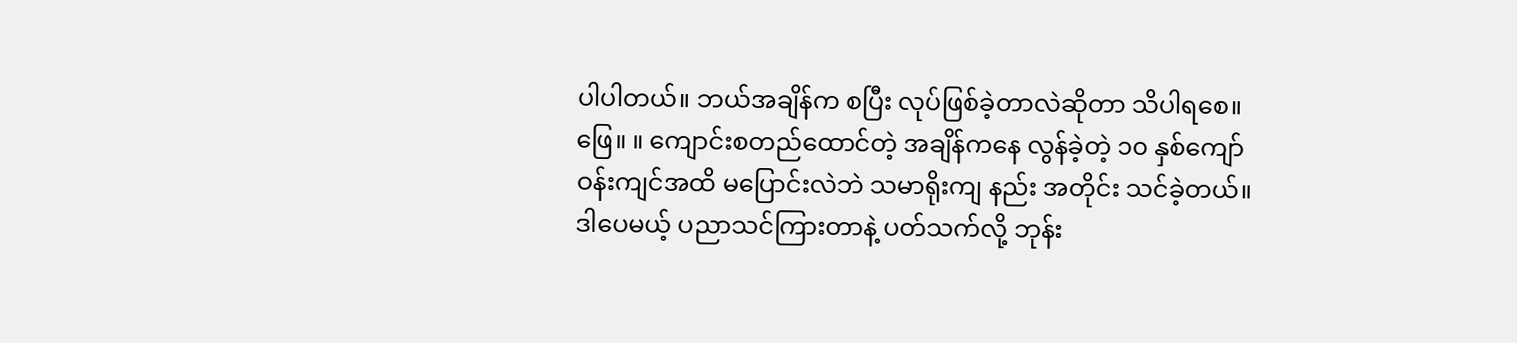ပါပါတယ်။ ဘယ်အချိန်က စပြီး လုပ်ဖြစ်ခဲ့တာလဲဆိုတာ သိပါရစေ။
ဖြေ။ ။ ကျောင်းစတည်ထောင်တဲ့ အချိန်ကနေ လွန်ခဲ့တဲ့ ၁၀ နှစ်ကျော် ဝန်းကျင်အထိ မပြောင်းလဲဘဲ သမာရိုးကျ နည်း အတိုင်း သင်ခဲ့တယ်။ ဒါပေမယ့် ပညာသင်ကြားတာနဲ့ ပတ်သက်လို့ ဘုန်း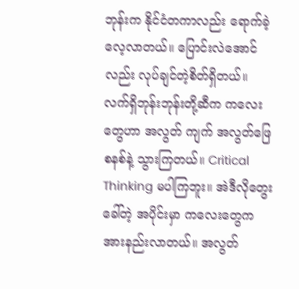ဘုန်းက နိုင်ငံတကာလည်း ရောက်ခဲ့ လေ့လာတယ်။ ပြောင်းလဲအောင်လည်း လုပ်ချင်တဲ့စိတ်ရှိတယ်။ လက်ရှိဘုန်းဘုန်းတို့ဆီက ကလေးတွေဟာ အလွတ် ကျက် အလွတ်ဖြေစနစ်နဲ့ သွားကြတယ်။ Critical Thinking မပါကြဘူး။ အဲဒီလိုတွေးခေါ်တဲ့ အပိုင်းမှာ ကလေးတွေက အားနည်းလာတယ်။ အလွတ်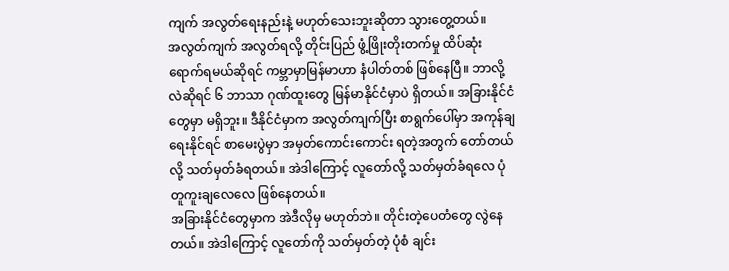ကျက် အလွတ်ရေးနည်းနဲ့ မဟုတ်သေးဘူးဆိုတာ သွားတွေ့တယ်။
အလွတ်ကျက် အလွတ်ရလို့ တိုင်းပြည် ဖွံ့ဖြိုးတိုးတက်မှု ထိပ်ဆုံးရောက်ရမယ်ဆိုရင် ကမ္ဘာမှာမြန်မာဟာ နံပါတ်တစ် ဖြစ်နေပြီ။ ဘာလို့လဲဆိုရင် ၆ ဘာသာ ဂုဏ်ထူးတွေ မြန်မာနိုင်ငံမှာပဲ ရှိတယ်။ အခြားနိုင်ငံတွေမှာ မရှိဘူး။ ဒီနိုင်ငံမှာက အလွတ်ကျက်ပြီး စာရွက်ပေါ်မှာ အကုန်ချရေးနိုင်ရင် စာမေးပွဲမှာ အမှတ်ကောင်းကောင်း ရတဲ့အတွက် တော်တယ်လို့ သတ်မှတ်ခံရတယ်။ အဲဒါကြောင့် လူတော်လို့ သတ်မှတ်ခံရလေ ပုံတူကူးချလေလေ ဖြစ်နေတယ်။
အခြားနိုင်ငံတွေမှာက အဲဒီလိုမှ မဟုတ်ဘဲ။ တိုင်းတဲ့ပေတံတွေ လွဲနေတယ်။ အဲဒါကြောင့် လူတော်ကို သတ်မှတ်တဲ့ ပုံစံ ချင်း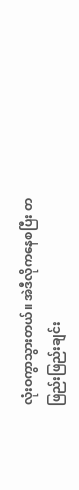လုံးဝကွာသွားတယ်။ အဲဒီလိုကနေစပြီး တဖြည်းဖြည်းချင်း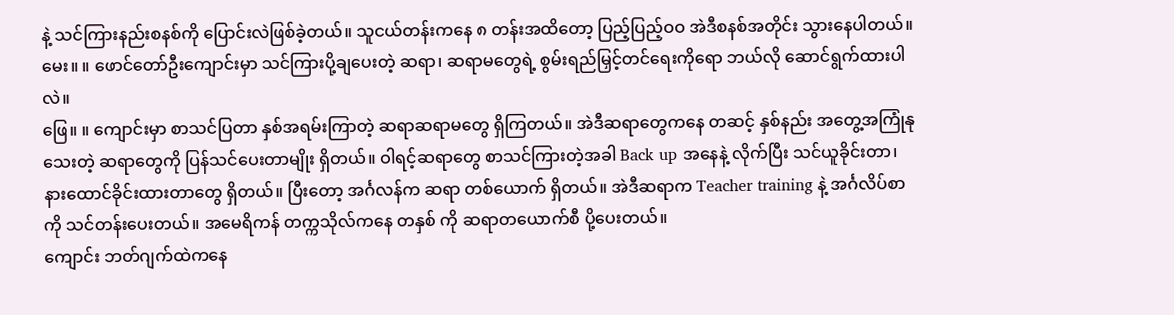နဲ့ သင်ကြားနည်းစနစ်ကို ပြောင်းလဲဖြစ်ခဲ့တယ်။ သူငယ်တန်းကနေ ၈ တန်းအထိတော့ ပြည့်ပြည့်ဝဝ အဲဒီစနစ်အတိုင်း သွားနေပါတယ်။
မေး။ ။ ဖောင်တော်ဦးကျောင်းမှာ သင်ကြားပို့ချပေးတဲ့ ဆရာ၊ ဆရာမတွေရဲ့ စွမ်းရည်မြှင့်တင်ရေးကိုရော ဘယ်လို ဆောင်ရွက်ထားပါလဲ။
ဖြေ။ ။ ကျောင်းမှာ စာသင်ပြတာ နှစ်အရမ်းကြာတဲ့ ဆရာဆရာမတွေ ရှိကြတယ်။ အဲဒီဆရာတွေကနေ တဆင့် နှစ်နည်း အတွေ့အကြုံနုသေးတဲ့ ဆရာတွေကို ပြန်သင်ပေးတာမျိုး ရှိတယ်။ ဝါရင့်ဆရာတွေ စာသင်ကြားတဲ့အခါ Back up အနေနဲ့ လိုက်ပြီး သင်ယူခိုင်းတာ၊ နားထောင်ခိုင်းထားတာတွေ ရှိတယ်။ ပြီးတော့ အင်္ဂလန်က ဆရာ တစ်ယောက် ရှိတယ်။ အဲဒီဆရာက Teacher training နဲ့ အင်္ဂလိပ်စာကို သင်တန်းပေးတယ်။ အမေရိကန် တက္ကသိုလ်ကနေ တနှစ် ကို ဆရာတယောက်စီ ပို့ပေးတယ်။
ကျောင်း ဘတ်ဂျက်ထဲကနေ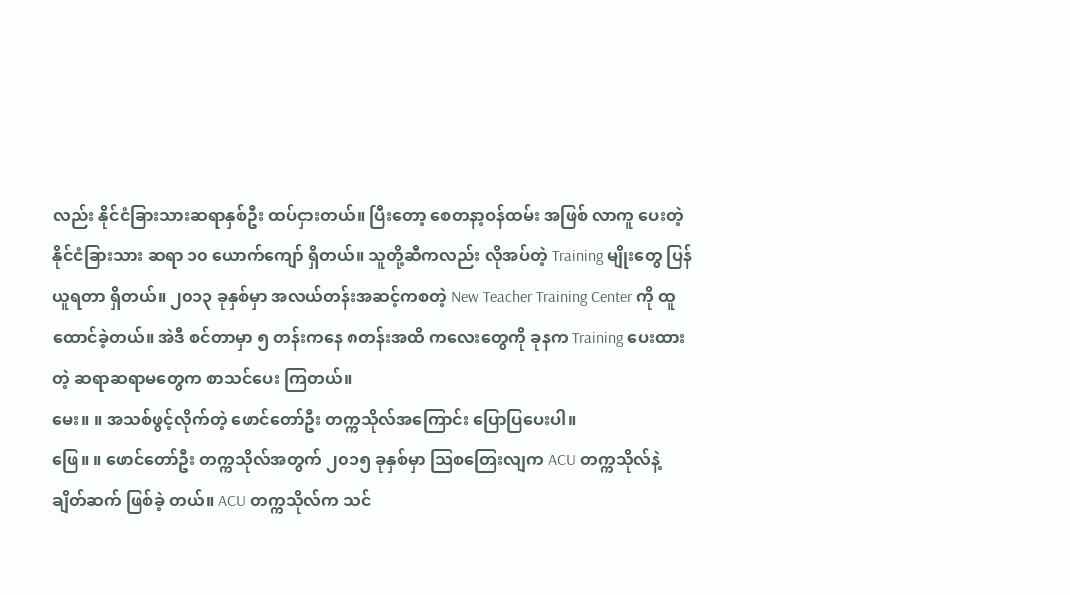လည်း နိုင်ငံခြားသားဆရာနှစ်ဦး ထပ်ငှားတယ်။ ပြီးတော့ စေတနာ့ဝန်ထမ်း အဖြစ် လာကူ ပေးတဲ့ နိုင်ငံခြားသား ဆရာ ၁၀ ယောက်ကျော် ရှိတယ်။ သူတို့ဆီကလည်း လိုအပ်တဲ့ Training မျိုးတွေ ပြန်ယူရတာ ရှိတယ်။ ၂၀၁၃ ခုနှစ်မှာ အလယ်တန်းအဆင့်ကစတဲ့ New Teacher Training Center ကို ထူထောင်ခဲ့တယ်။ အဲဒီ စင်တာမှာ ၅ တန်းကနေ ၈တန်းအထိ ကလေးတွေကို ခုနက Training ပေးထားတဲ့ ဆရာဆရာမတွေက စာသင်ပေး ကြတယ်။
မေး။ ။ အသစ်ဖွင့်လိုက်တဲ့ ဖောင်တော်ဦး တက္ကသိုလ်အကြောင်း ပြောပြပေးပါ။
ဖြေ။ ။ ဖောင်တော်ဦး တက္ကသိုလ်အတွက် ၂၀၁၅ ခုနှစ်မှာ သြစတြေးလျက ACU တက္ကသိုလ်နဲ့ ချိတ်ဆက် ဖြစ်ခဲ့ တယ်။ ACU တက္ကသိုလ်က သင်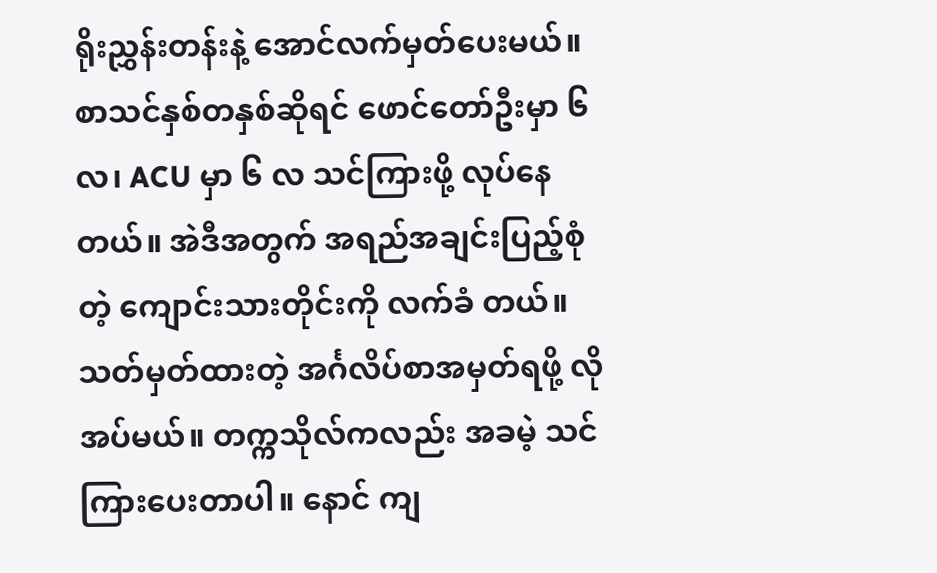ရိုးညွှန်းတန်းနဲ့ အောင်လက်မှတ်ပေးမယ်။ စာသင်နှစ်တနှစ်ဆိုရင် ဖောင်တော်ဦးမှာ ၆ လ၊ ACU မှာ ၆ လ သင်ကြားဖို့ လုပ်နေတယ်။ အဲဒီအတွက် အရည်အချင်းပြည့်စုံတဲ့ ကျောင်းသားတိုင်းကို လက်ခံ တယ်။ သတ်မှတ်ထားတဲ့ အင်္ဂလိပ်စာအမှတ်ရဖို့ လိုအပ်မယ်။ တက္ကသိုလ်ကလည်း အခမဲ့ သင်ကြားပေးတာပါ။ နောင် ကျ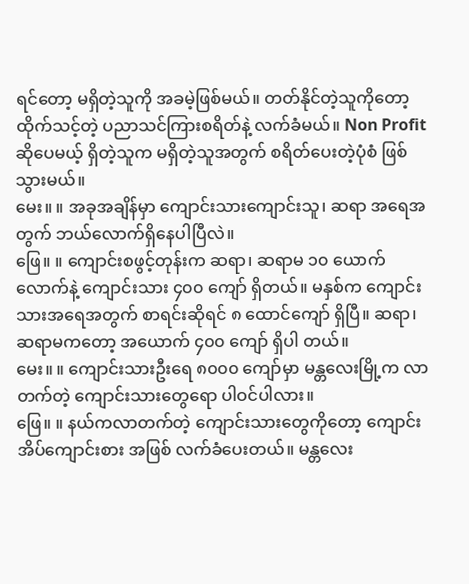ရင်တော့ မရှိတဲ့သူကို အခမဲ့ဖြစ်မယ်။ တတ်နိုင်တဲ့သူကိုတော့ ထိုက်သင့်တဲ့ ပညာသင်ကြားစရိတ်နဲ့ လက်ခံမယ်။ Non Profit ဆိုပေမယ့် ရှိတဲ့သူက မရှိတဲ့သူအတွက် စရိတ်ပေးတဲ့ပုံစံ ဖြစ်သွားမယ်။
မေး။ ။ အခုအချိန်မှာ ကျောင်းသားကျောင်းသူ၊ ဆရာ အရေအတွက် ဘယ်လောက်ရှိနေပါပြီလဲ။
ဖြေ။ ။ ကျောင်းစဖွင့်တုန်းက ဆရာ၊ ဆရာမ ၁၀ ယောက်လောက်နဲ့ ကျောင်းသား ၄၀၀ ကျော် ရှိတယ်။ မနှစ်က ကျောင်းသားအရေအတွက် စာရင်းဆိုရင် ၈ ထောင်ကျော် ရှိပြီ။ ဆရာ၊ ဆရာမကတော့ အယောက် ၄၀၀ ကျော် ရှိပါ တယ်။
မေး။ ။ ကျောင်းသားဦးရေ ၈၀၀၀ ကျော်မှာ မန္တလေးမြို့က လာတက်တဲ့ ကျောင်းသားတွေရော ပါဝင်ပါလား။
ဖြေ။ ။ နယ်ကလာတက်တဲ့ ကျောင်းသားတွေကိုတော့ ကျောင်းအိပ်ကျောင်းစား အဖြစ် လက်ခံပေးတယ်။ မန္တလေး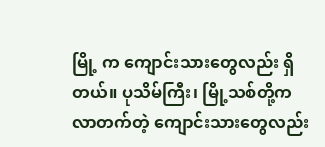မြို့ က ကျောင်းသားတွေလည်း ရှိတယ်။ ပုသိမ်ကြီး၊ မြို့သစ်တို့က လာတက်တဲ့ ကျောင်းသားတွေလည်း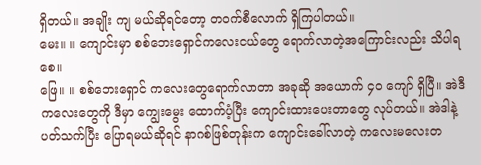ရှိတယ်။ အချိုး ကျ မယ်ဆိုရင်တော့ တဝက်စီလောက် ရှိကြပါတယ်။
မေး။ ။ ကျောင်းမှာ စစ်ဘေးရှောင်ကလေးငယ်တွေ ရောက်လာတဲ့အကြောင်းလည်း သိပါရစေ။
ဖြေ။ ။ စစ်ဘေးရှောင် ကလေးတွေရောက်လာတာ အခုဆို အယောက် ၄၀ ကျော် ရှိပြီ။ အဲဒီကလေးတွေကို ဒီမှာ ကျွေးမွေး ထောက်ပံ့ပြီး ကျောင်းထားပေးတာတွေ လုပ်တယ်။ အဲဒါနဲ့ပတ်သက်ပြီး ပြောရမယ်ဆိုရင် နာဂစ်ဖြစ်တုန်းက ကျောင်းခေါ်လာတဲ့ ကလေးမလေးတ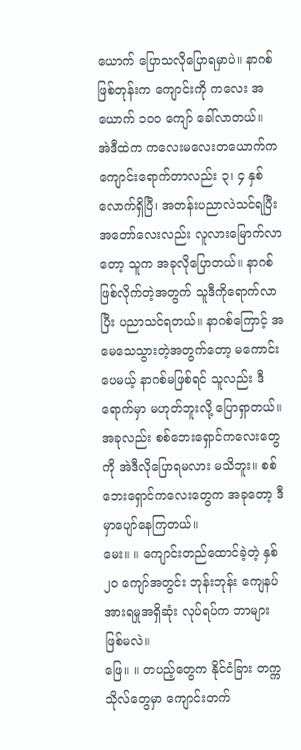ယောက် ပြောသလိုပြောရမှာပဲ။ နာဂစ်ဖြစ်တုန်းက ကျောင်းကို ကလေး အယောက် ၁၀၀ ကျော် ခေါ်လာတယ်။
အဲဒီထဲက ကလေးမလေးတယောက်က ကျောင်းရောက်တာလည်း ၃၊ ၄ နှစ် လောက်ရှိပြီ၊ အတန်းပညာလဲသင်ရပြီး အတော်လေးလည်း လူလားမြောက်လာတော့ သူက အခုလိုပြောတယ်။ နာဂစ်ဖြစ်လိုက်တဲ့အတွက် သူဒီကိုရောက်လာ ပြီး ပညာသင်ရတယ်။ နာဂစ်ကြောင့် အမေသေသွားတဲ့အတွက်တော့ မကောင်းပေမယ့် နာဂစ်မဖြစ်ရင် သူလည်း ဒီရောက်မှာ မဟုတ်ဘူးလို့ ပြောရှာတယ်။ အခုလည်း စစ်ဘေးရှောင်ကလေးတွေကို အဲဒီလိုပြောရမလား မသိဘူး။ စစ်ဘေးရှောင်ကလေးတွေက အခုတော့ ဒီမှာပျော်နေကြတယ်။
မေး။ ။ ကျောင်းတည်ထောင်ခဲ့တဲ့ နှစ် ၂၀ ကျော်အတွင်း ဘုန်းဘုန်း ကျေနပ်အားရမှုအရှိဆုံး လုပ်ရပ်က ဘာများ ဖြစ်မလဲ။
ဖြေ။ ။ တပည့်တွေက နိုင်ငံခြား တက္ကသိုလ်တွေမှာ ကျောင်းတက်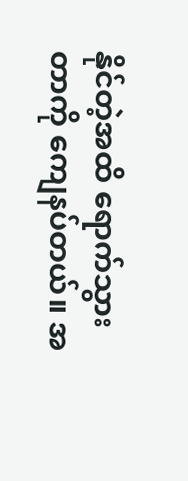နိုင်တဲ့အထိ ရောက်သွားတာကို ကျေနပ်တယ်။ အ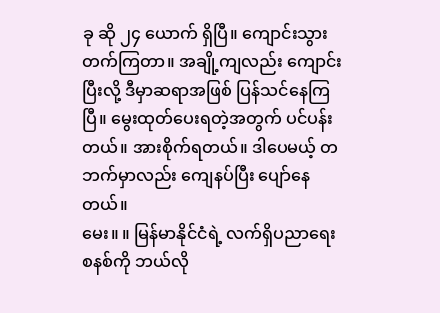ခု ဆို ၂၄ ယောက် ရှိပြီ။ ကျောင်းသွားတက်ကြတာ။ အချို့ကျလည်း ကျောင်းပြီးလို့ ဒီမှာဆရာအဖြစ် ပြန်သင်နေကြပြီ။ မွေးထုတ်ပေးရတဲ့အတွက် ပင်ပန်းတယ်။ အားစိုက်ရတယ်။ ဒါပေမယ့် တဘက်မှာလည်း ကျေနပ်ပြီး ပျော်နေ တယ်။
မေး။ ။ မြန်မာနိုင်ငံရဲ့ လက်ရှိပညာရေးစနစ်ကို ဘယ်လို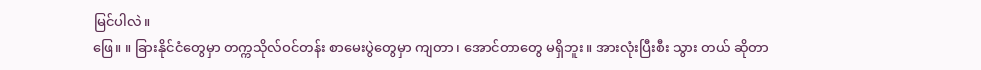မြင်ပါလဲ။
ဖြေ။ ။ ခြားနိုင်ငံတွေမှာ တက္ကသိုလ်ဝင်တန်း စာမေးပွဲတွေမှာ ကျတာ၊ အောင်တာတွေ မရှိဘူး။ အားလုံးပြီးစီး သွား တယ် ဆိုတာ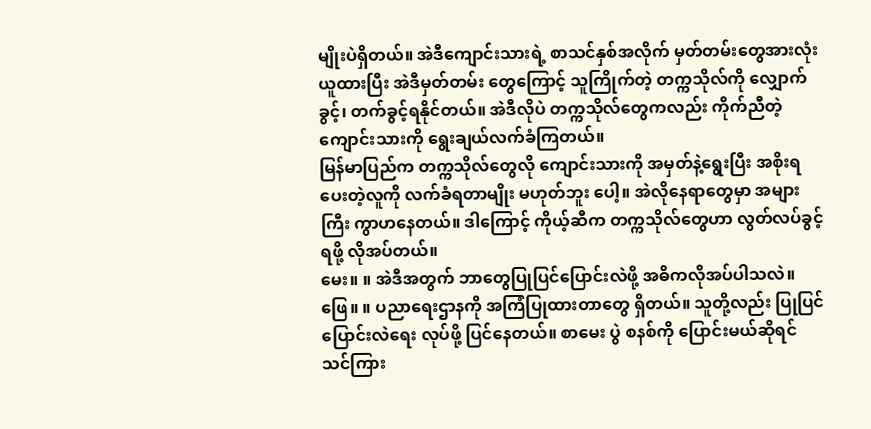မျိုးပဲရှိတယ်။ အဲဒီကျောင်းသားရဲ့ စာသင်နှစ်အလိုက် မှတ်တမ်းတွေအားလုံးယူထားပြီး အဲဒီမှတ်တမ်း တွေကြောင့် သူကြိုက်တဲ့ တက္ကသိုလ်ကို လျှောက်ခွင့်၊ တက်ခွင့်ရနိုင်တယ်။ အဲဒီလိုပဲ တက္ကသိုလ်တွေကလည်း ကိုက်ညီတဲ့ ကျောင်းသားကို ရွေးချယ်လက်ခံကြတယ်။
မြန်မာပြည်က တက္ကသိုလ်တွေလို ကျောင်းသားကို အမှတ်နဲ့ရွေးပြီး အစိုးရပေးတဲ့လူကို လက်ခံရတာမျိုး မဟုတ်ဘူး ပေါ့။ အဲလိုနေရာတွေမှာ အများကြီး ကွာဟနေတယ်။ ဒါကြောင့် ကိုယ့်ဆီက တက္ကသိုလ်တွေဟာ လွတ်လပ်ခွင့်ရဖို့ လိုအပ်တယ်။
မေး။ ။ အဲဒီအတွက် ဘာတွေပြုပြင်ပြောင်းလဲဖို့ အဓိကလိုအပ်ပါသလဲ။
ဖြေ။ ။ ပညာရေးဌာနကို အကြံပြုထားတာတွေ ရှိတယ်။ သူတို့လည်း ပြုပြင်ပြောင်းလဲရေး လုပ်ဖို့ ပြင်နေတယ်။ စာမေး ပွဲ စနစ်ကို ပြောင်းမယ်ဆိုရင် သင်ကြား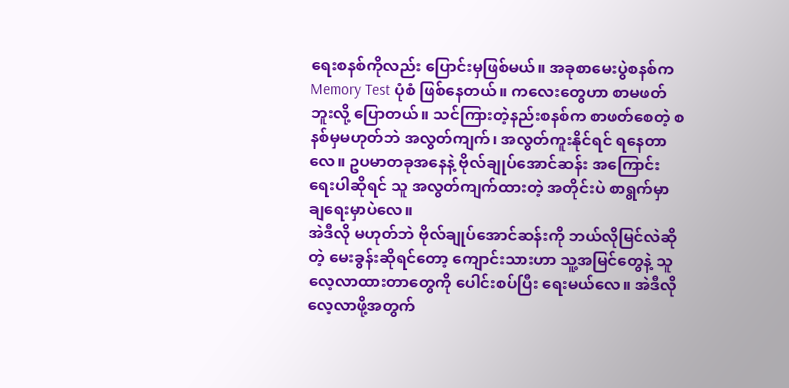ရေးစနစ်ကိုလည်း ပြောင်းမှဖြစ်မယ်။ အခုစာမေးပွဲစနစ်က Memory Test ပုံစံ ဖြစ်နေတယ်။ ကလေးတွေဟာ စာမဖတ်ဘူးလို့ ပြောတယ်။ သင်ကြားတဲ့နည်းစနစ်က စာဖတ်စေတဲ့ စနစ်မှမဟုတ်ဘဲ အလွတ်ကျက်၊ အလွတ်ကူးနိုင်ရင် ရနေတာလေ။ ဥပမာတခုအနေနဲ့ ဗိုလ်ချုပ်အောင်ဆန်း အကြောင်း ရေးပါဆိုရင် သူ အလွတ်ကျက်ထားတဲ့ အတိုင်းပဲ စာရွက်မှာ ချရေးမှာပဲလေ။
အဲဒီလို မဟုတ်ဘဲ ဗိုလ်ချုပ်အောင်ဆန်းကို ဘယ်လိုမြင်လဲဆိုတဲ့ မေးခွန်းဆိုရင်တော့ ကျောင်းသားဟာ သူ့အမြင်တွေနဲ့ သူလေ့လာထားတာတွေကို ပေါင်းစပ်ပြီး ရေးမယ်လေ။ အဲဒီလို လေ့လာဖို့အတွက်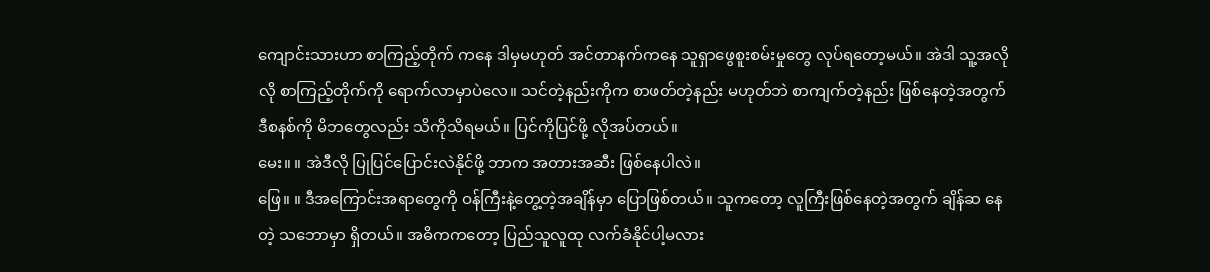ကျောင်းသားဟာ စာကြည့်တိုက် ကနေ ဒါမှမဟုတ် အင်တာနက်ကနေ သူရှာဖွေစူးစမ်းမှုတွေ လုပ်ရတော့မယ်။ အဲဒါ သူ့အလိုလို စာကြည့်တိုက်ကို ရောက်လာမှာပဲလေ။ သင်တဲ့နည်းကိုက စာဖတ်တဲ့နည်း မဟုတ်ဘဲ စာကျက်တဲ့နည်း ဖြစ်နေတဲ့အတွက် ဒီစနစ်ကို မိဘတွေလည်း သိကိုသိရမယ်။ ပြင်ကိုပြင်ဖို့ လိုအပ်တယ်။
မေး။ ။ အဲဒီလို ပြုပြင်ပြောင်းလဲနိုင်ဖို့ ဘာက အတားအဆီး ဖြစ်နေပါလဲ။
ဖြေ။ ။ ဒီအကြောင်းအရာတွေကို ဝန်ကြီးနဲ့တွေ့တဲ့အချိန်မှာ ပြောဖြစ်တယ်။ သူကတော့ လူကြီးဖြစ်နေတဲ့အတွက် ချိန်ဆ နေတဲ့ သဘောမှာ ရှိတယ်။ အဓိကကတော့ ပြည်သူလူထု လက်ခံနိုင်ပါ့မလား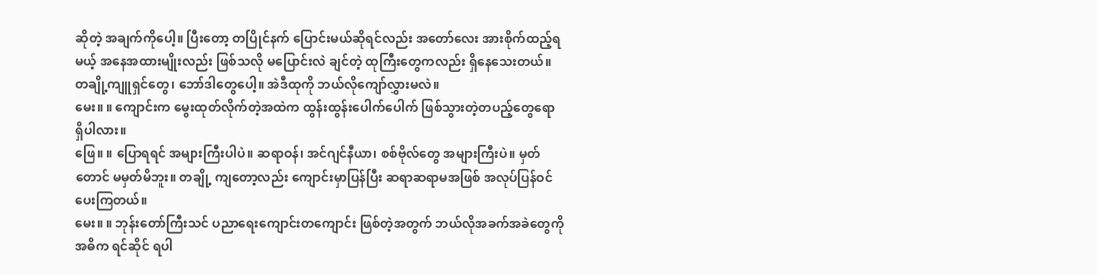ဆိုတဲ့ အချက်ကိုပေါ့။ ပြီးတော့ တပြိုင်နက် ပြောင်းမယ်ဆိုရင်လည်း အတော်လေး အားစိုက်ထည့်ရမယ့် အနေအထားမျိုးလည်း ဖြစ်သလို မပြောင်းလဲ ချင်တဲ့ ထုကြီးတွေကလည်း ရှိနေသေးတယ်။ တချို့ကျူရှင်တွေ၊ ဘော်ဒါတွေပေါ့။ အဲဒီထုကို ဘယ်လိုကျော်လွှားမလဲ။
မေး။ ။ ကျောင်းက မွေးထုတ်လိုက်တဲ့အထဲက ထွန်းထွန်းပေါက်ပေါက် ဖြစ်သွားတဲ့တပည့်တွေရော ရှိပါလား။
ဖြေ။ ။ ပြောရရင် အများကြီးပါပဲ။ ဆရာဝန်၊ အင်ဂျင်နီယာ၊ စစ်ဗိုလ်တွေ အများကြီးပဲ။ မှတ်တောင် မမှတ်မိဘူး။ တချို့ ကျတော့လည်း ကျောင်းမှာပြန်ပြီး ဆရာဆရာမအဖြစ် အလုပ်ပြန်ဝင်ပေးကြတယ်။
မေး။ ။ ဘုန်းတော်ကြီးသင် ပညာရေးကျောင်းတကျောင်း ဖြစ်တဲ့အတွက် ဘယ်လိုအခက်အခဲတွေကို အဓိက ရင်ဆိုင် ရပါ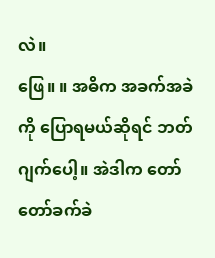လဲ။
ဖြေ။ ။ အဓိက အခက်အခဲကို ပြောရမယ်ဆိုရင် ဘတ်ဂျက်ပေါ့။ အဲဒါက တော်တော်ခက်ခဲ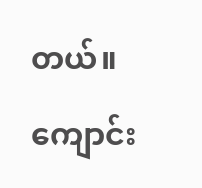တယ်။ ကျောင်း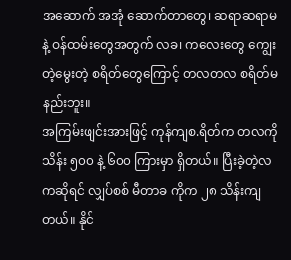အဆောက် အအုံ ဆောက်တာတွေ၊ ဆရာဆရာမနဲ့ ဝန်ထမ်းတွေအတွက် လခ၊ ကလေးတွေ ကျွေးတဲ့မွေးတဲ့ စရိတ်တွေကြောင့် တလတလ စရိတ်မနည်းဘူး။
အကြမ်းဖျင်းအားဖြင့် ကုန်ကျစ.ရိတ်က တလကို သိန်း ၅၀၀ နဲ့ ၆၀၀ ကြားမှာ ရှိတယ်။ ပြီးခဲ့တဲ့လကဆိုရင် လျှပ်စစ် မီတာခ ကိုက ၂၈ သိန်းကျတယ်။ နိုင်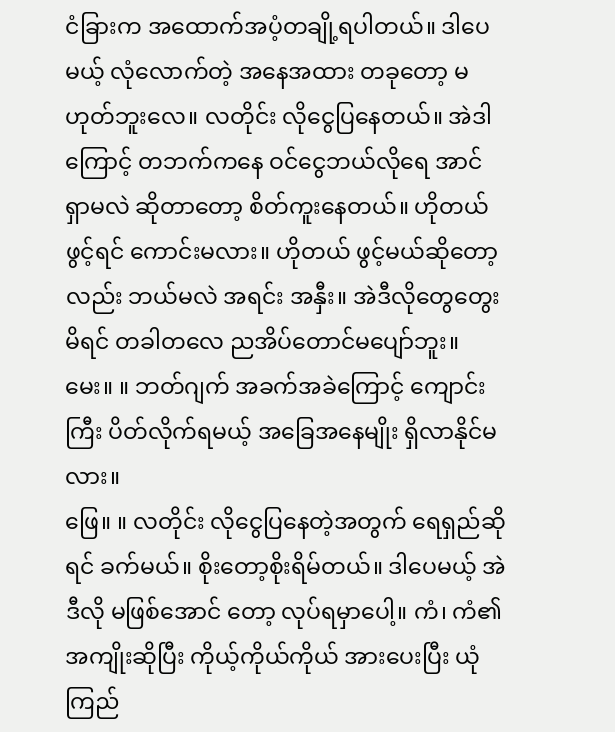ငံခြားက အထောက်အပံ့တချို့ရပါတယ်။ ဒါပေမယ့် လုံလောက်တဲ့ အနေအထား တခုတော့ မဟုတ်ဘူးလေ။ လတိုင်း လိုငွေပြနေတယ်။ အဲဒါကြောင့် တဘက်ကနေ ဝင်ငွေဘယ်လိုရေ အာင်ရှာမလဲ ဆိုတာတော့ စိတ်ကူးနေတယ်။ ဟိုတယ် ဖွင့်ရင် ကောင်းမလား။ ဟိုတယ် ဖွင့်မယ်ဆိုတော့လည်း ဘယ်မလဲ အရင်း အနှီး။ အဲဒီလိုတွေတွေးမိရင် တခါတလေ ညအိပ်တောင်မပျော်ဘူး။
မေး။ ။ ဘတ်ဂျက် အခက်အခဲကြောင့် ကျောင်းကြီး ပိတ်လိုက်ရမယ့် အခြေအနေမျိုး ရှိလာနိုင်မလား။
ဖြေ။ ။ လတိုင်း လိုငွေပြနေတဲ့အတွက် ရေရှည်ဆိုရင် ခက်မယ်။ စိုးတော့စိုးရိမ်တယ်။ ဒါပေမယ့် အဲဒီလို မဖြစ်အောင် တော့ လုပ်ရမှာပေါ့။ ကံ၊ ကံ၏အကျိုးဆိုပြီး ကိုယ့်ကိုယ်ကိုယ် အားပေးပြီး ယုံကြည်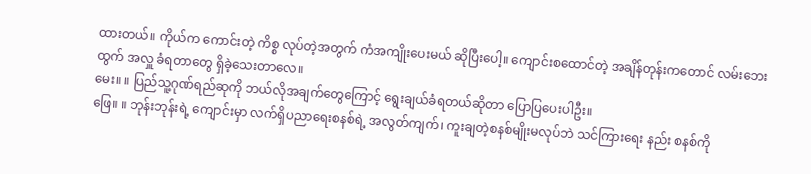ထားတယ်။ ကိုယ်က ကောင်းတဲ့ ကိစ္စ လုပ်တဲ့အတွက် ကံအကျိုးပေးမယ် ဆိုပြီးပေါ့။ ကျောင်းစထောင်တဲ့ အချိန်တုန်းကတောင် လမ်းဘေးထွက် အလှူ ခံရတာတွေ ရှိခဲ့သေးတာလေ။
မေး။ ။ ပြည်သူ့ဂုဏ်ရည်ဆုကို ဘယ်လိုအချက်တွေကြောင့် ရွေးချယ်ခံရတယ်ဆိုတာ ပြောပြပေးပါဦး။
ဖြေ။ ။ ဘုန်းဘုန်းရဲ့ ကျောင်းမှာ လက်ရှိပညာရေးစနစ်ရဲ့ အလွတ်ကျက်၊ ကူးချတဲ့စနစ်မျိုးမလုပ်ဘဲ သင်ကြားရေး နည်း စနစ်ကို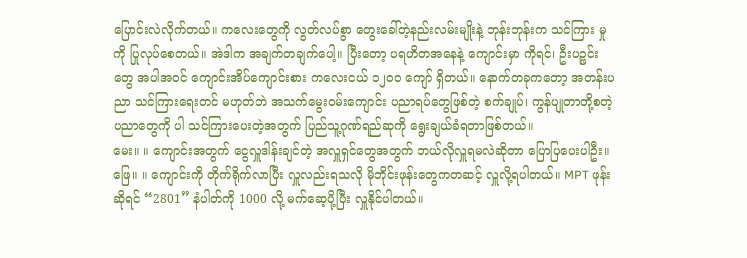ပြောင်းလဲလိုက်တယ်။ ကလေးတွေကို လွတ်လပ်စွာ တွေးခေါ်တဲ့နည်းလမ်းမျိုးနဲ့ ဘုန်းဘုန်းက သင်ကြား မှုကို ပြုလုပ်စေတယ်။ အဲဒါက အချက်တချက်ပေါ့။ ပြီးတော့ ပရဟိတအနေနဲ့ ကျောင်းမှာ ကိုရင်၊ ဦးပဉ္ဖင်း တွေ အပါအဝင် ကျောင်းအိပ်ကျောင်းစား ကလေးငယ် ၁၂၀၀ ကျော် ရှိတယ်။ နောက်တခုကတော့ အတန်းပညာ သင်ကြားရေးတင် မဟုတ်ဘဲ အသက်မွေးဝမ်းကျောင်း ပညာရပ်တွေဖြစ်တဲ့ စက်ချုပ်၊ ကွန်ပျုတာတို့စတဲ့ ပညာတွေကို ပါ သင်ကြားပေးတဲ့အတွက် ပြည်သူ့ဂုဏ်ရည်ဆုကို ရွေးချယ်ခံရတာဖြစ်တယ်။
မေး။ ။ ကျောင်းအတွက် ငွေလှူဒါန်းချင်တဲ့ အလှူရှင်တွေအတွက် ဘယ်လိုလှူရမလဲဆိုတာ ပြောပြပေးပါဦး။
ဖြေ။ ။ ကျောင်းကို တိုက်ရိုက်လာပြီး လှူလည်းရသလို မိုဘိုင်းဖုန်းတွေကတဆင့် လှူလို့ရပါတယ်။ MPT ဖုန်းဆိုရင် “2801” နံပါတ်ကို 1000 လို့ မက်ဆေ့ပို့ပြီး လှူနိုင်ပါတယ်။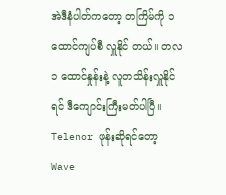အဲဒီနံပါတ်ကတော့ တကြိမ်ကို ၁ ထောင်ကျပ်စီ လှူနိုင် တယ်။ တလ ၁ ထောင်နှုန်းနဲ့ လူတသိန်းလှူနိုင်ရင် ဒီကျောင်းကြီးမတ်ပါပြီ။ Telenor ဖုန်းဆိုရင်တော့ Wave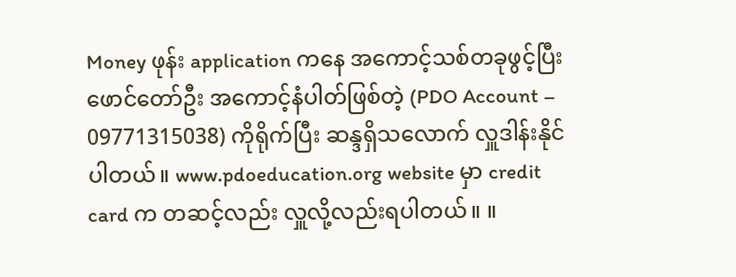Money ဖုန်း application ကနေ အကောင့်သစ်တခုဖွင့်ပြီး ဖောင်တော်ဦး အကောင့်နံပါတ်ဖြစ်တဲ့ (PDO Account – 09771315038) ကိုရိုက်ပြီး ဆန္ဒရှိသလောက် လှူဒါန်းနိုင်ပါတယ်။ www.pdoeducation.org website မှာ credit card က တဆင့်လည်း လှူလို့လည်းရပါတယ်။ ။